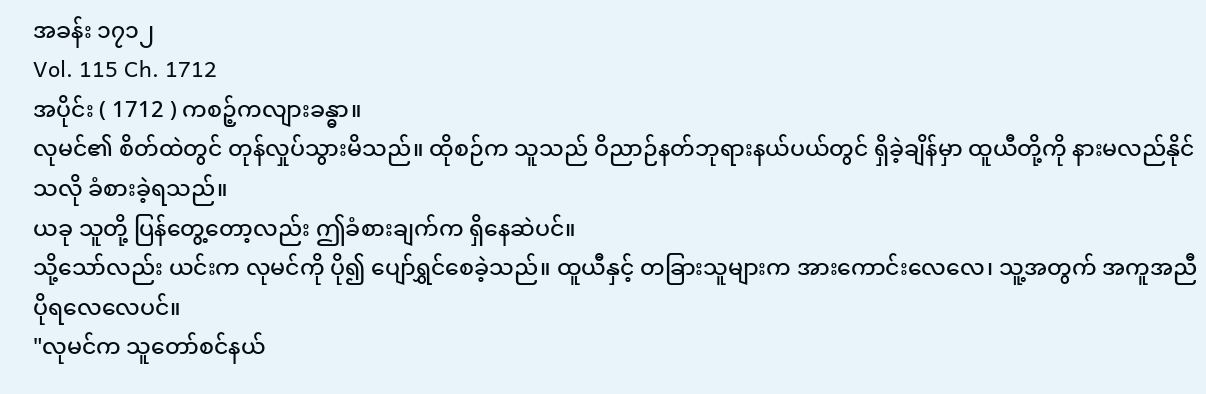အခန်း ၁၇၁၂
Vol. 115 Ch. 1712
အပိုင်း ( 1712 ) ကစဉ့်ကလျားခန္ဓာ။
လုမင်၏ စိတ်ထဲတွင် တုန်လှုပ်သွားမိသည်။ ထိုစဉ်က သူသည် ဝိညာဉ်နတ်ဘုရားနယ်ပယ်တွင် ရှိခဲ့ချိန်မှာ ထူယီတို့ကို နားမလည်နိုင်သလို ခံစားခဲ့ရသည်။
ယခု သူတို့ ပြန်တွေ့တော့လည်း ဤခံစားချက်က ရှိနေဆဲပင်။
သို့သော်လည်း ယင်းက လုမင်ကို ပို၍ ပျော်ရွှင်စေခဲ့သည်။ ထူယီနှင့် တခြားသူများက အားကောင်းလေလေ၊ သူ့အတွက် အကူအညီ ပိုရလေလေပင်။
"လုမင်က သူတော်စင်နယ်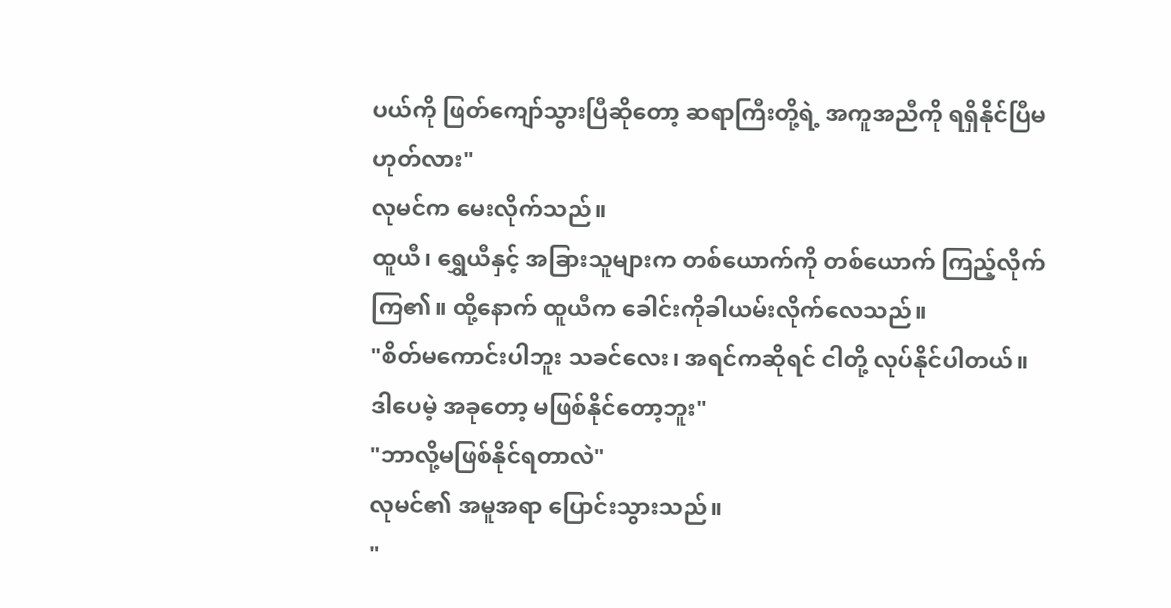ပယ်ကို ဖြတ်ကျော်သွားပြီဆိုတော့ ဆရာကြီးတို့ရဲ့ အကူအညီကို ရရှိနိုင်ပြီမဟုတ်လား"
လုမင်က မေးလိုက်သည်။
ထူယီ၊ ရွှေယီနှင့် အခြားသူများက တစ်ယောက်ကို တစ်ယောက် ကြည့်လိုက်ကြ၏။ ထို့နောက် ထူယီက ခေါင်းကိုခါယမ်းလိုက်လေသည်။
"စိတ်မကောင်းပါဘူး သခင်လေး၊ အရင်ကဆိုရင် ငါတို့ လုပ်နိုင်ပါတယ်။ ဒါပေမဲ့ အခုတော့ မဖြစ်နိုင်တော့ဘူး"
"ဘာလို့မဖြစ်နိုင်ရတာလဲ"
လုမင်၏ အမူအရာ ပြောင်းသွားသည်။
"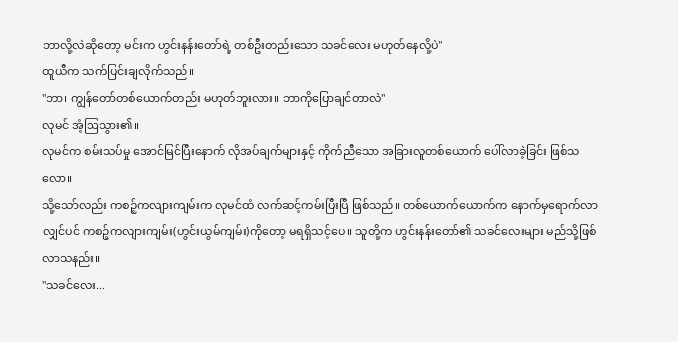ဘာလို့လဲဆိုတော့ မင်းက ဟွင်းနန်းတော်ရဲ့ တစ်ဦးတည်းသော သခင်လေး မဟုတ်နေလို့ပဲ"
ထူယီက သက်ပြင်းချလိုက်သည်။
"ဘာ၊ ကျွန်တော်တစ်ယောက်တည်း မဟုတ်ဘူးလား။ ဘာကိုပြောချင်တာလဲ"
လုမင် အံ့ဩသွား၏။
လုမင်က စမ်းသပ်မှု အောင်မြင်ပြီးနောက် လိုအပ်ချက်များနှင့် ကိုက်ညီသော အခြားလူတစ်ယောက် ပေါ်လာခဲ့ခြင်း ဖြစ်သလော။
သို့သော်လည်း ကစဉ့်ကလျားကျမ်းက လုမင်ထံ လက်ဆင့်ကမ်းပြီးပြီ ဖြစ်သည်။ တစ်ယောက်ယောက်က နောက်မှရောက်လာလျှင်ပင် ကစဉ့်ကလျားကျမ်း(ဟွင်းယွမ်ကျမ်း)ကိုတော့ မရရှိသင့်ပေ။ သူတို့က ဟွင်းနန်းတော်၏ သခင်လေးများ မည်သို့ဖြစ်လာသနည်း။
"သခင်လေး...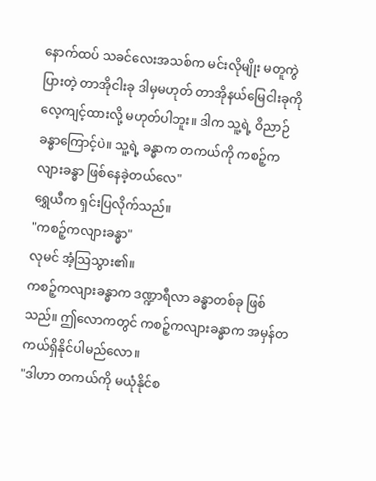နောက်ထပ် သခင်လေးအသစ်က မင်းလိုမျိုး မတူကွဲပြားတဲ့ တာအိုငါးခု ဒါမှမဟုတ် တာအိုနယ်မြေငါးခုကို လေ့ကျင့်ထားလို့ မဟုတ်ပါဘူး။ ဒါက သူ့ရဲ့ ဝိညာဉ်ခန္ဓာကြောင့်ပဲ။ သူ့ရဲ့ ခန္ဓာက တကယ်ကို ကစဉ့်ကလျားခန္ဓာ ဖြစ်နေခဲ့တယ်လေ"
ရွှေယီက ရှင်းပြလိုက်သည်။
"ကစဉ့်ကလျားခန္ဓာ"
လုမင် အံ့သြသွား၏။
ကစဉ့်ကလျားခန္ဓာက ဒဏ္ဍာရီလာ ခန္ဓာတစ်ခု ဖြစ်သည်။ ဤလောကတွင် ကစဉ့်ကလျားခန္ဓာက အမှန်တကယ်ရှိနိုင်ပါမည်လော။
"ဒါဟာ တကယ်ကို မယုံနိုင်စ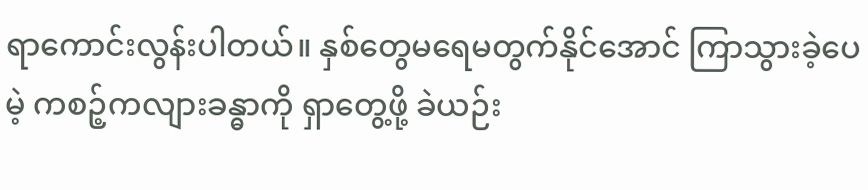ရာကောင်းလွန်းပါတယ်။ နှစ်တွေမရေမတွက်နိုင်အောင် ကြာသွားခဲ့ပေမဲ့ ကစဉ့်ကလျားခန္ဓာကို ရှာတွေ့ဖို့ ခဲယဉ်း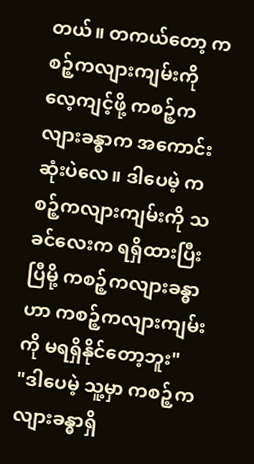တယ်။ တကယ်တော့ ကစဉ့်ကလျားကျမ်းကို လေ့ကျင့်ဖို့ ကစဉ့်ကလျားခန္ဓာက အကောင်းဆုံးပဲလေ။ ဒါပေမဲ့ ကစဉ့်ကလျားကျမ်းကို သခင်လေးက ရရှိထားပြီးပြီမို့ ကစဉ့်ကလျားခန္ဓာဟာ ကစဉ့်ကလျားကျမ်းကို မရရှိနိုင်တော့ဘူး"
"ဒါပေမဲ့ သူ့မှာ ကစဉ့်ကလျားခန္ဓာရှိ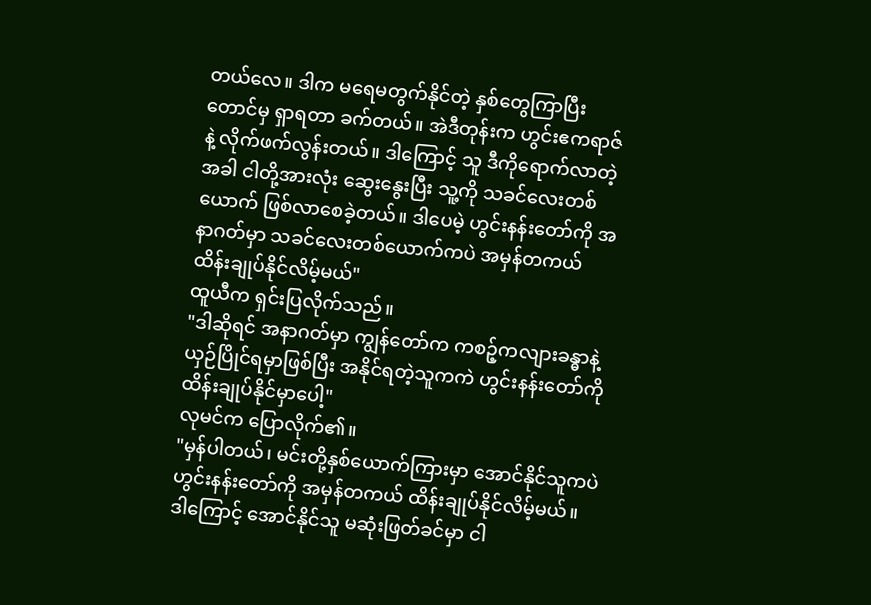တယ်လေ။ ဒါက မရေမတွက်နိုင်တဲ့ နှစ်တွေကြာပြီးတောင်မှ ရှာရတာ ခက်တယ်။ အဲဒီတုန်းက ဟွင်းဧကရာဇ်နဲ့ လိုက်ဖက်လွန်းတယ်။ ဒါကြောင့် သူ ဒီကိုရောက်လာတဲ့အခါ ငါတို့အားလုံး ဆွေးနွေးပြီး သူ့ကို သခင်လေးတစ်ယောက် ဖြစ်လာစေခဲ့တယ်။ ဒါပေမဲ့ ဟွင်းနန်းတော်ကို အနာဂတ်မှာ သခင်လေးတစ်ယောက်ကပဲ အမှန်တကယ် ထိန်းချုပ်နိုင်လိမ့်မယ်"
ထူယီက ရှင်းပြလိုက်သည်။
"ဒါဆိုရင် အနာဂတ်မှာ ကျွန်တော်က ကစဉ့်ကလျားခန္ဓာနဲ့ ယှဉ်ပြိုင်ရမှာဖြစ်ပြီး အနိုင်ရတဲ့သူကကဲ ဟွင်းနန်းတော်ကို ထိန်းချုပ်နိုင်မှာပေါ့"
လုမင်က ပြောလိုက်၏။
"မှန်ပါတယ်၊ မင်းတို့နှစ်ယောက်ကြားမှာ အောင်နိုင်သူကပဲ ဟွင်းနန်းတော်ကို အမှန်တကယ် ထိန်းချုပ်နိုင်လိမ့်မယ်။ ဒါကြောင့် အောင်နိုင်သူ မဆုံးဖြတ်ခင်မှာ ငါ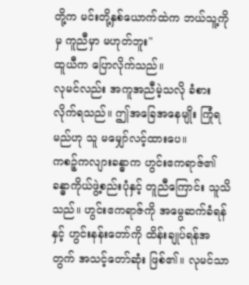တို့က မင်းတို့နှစ်ယောက်ထဲက ဘယ်သူ့ကိုမှ ကူညီမှာ မဟုတ်ဘူး"
ထူယီက ပြောလိုက်သည်။
လုမင်လည်း အကူအညီမဲ့သလို ခံစားလိုက်ရသည်။ ဤအခြေအနေမျိုး ကြုံရမည်ဟု သူ မမျှော်လင့်ထားပေ။
ကစဉ့်ကလျားခန္ဓာက ဟွင်းဧကရာဇ်၏ ခန္ဓာကိုယ်ဖွဲ့စည်းပုံနှင့် တူညီကြောင်း သူသိသည်။ ဟွင်းဧကရာဇ်ကို အမွေဆက်ခံရန်နှင့် ဟွင်းနန်းတော်ကို ထိန်းချုပ်ရန်အတွက် အသင့်တော်ဆုံး ဖြစ်၏။ လုမင်သာ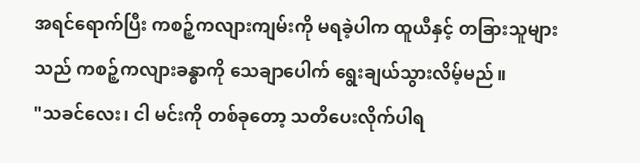အရင်ရောက်ပြီး ကစဉ့်ကလျားကျမ်းကို မရခဲ့ပါက ထူယီနှင့် တခြားသူများသည် ကစဉ့်ကလျားခန္ဓာကို သေချာပေါက် ရွေးချယ်သွားလိမ့်မည်။
"သခင်လေး၊ ငါ မင်းကို တစ်ခုတော့ သတိပေးလိုက်ပါရ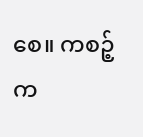စေ။ ကစဉ့်က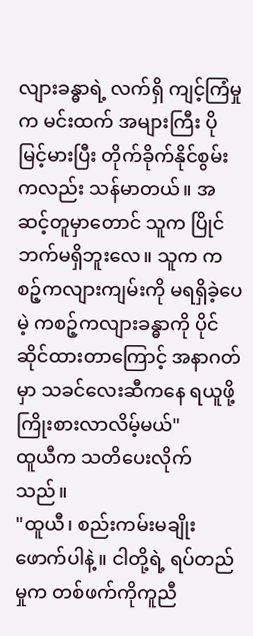လျားခန္ဓာရဲ့ လက်ရှိ ကျင့်ကြံမှုက မင်းထက် အများကြီး ပိုမြင့်မားပြီး တိုက်ခိုက်နိုင်စွမ်းကလည်း သန်မာတယ်။ အဆင့်တူမှာတောင် သူက ပြိုင်ဘက်မရှိဘူးလေ။ သူက ကစဉ့်ကလျားကျမ်းကို မရရှိခဲ့ပေမဲ့ ကစဉ့်ကလျားခန္ဓာကို ပိုင်ဆိုင်ထားတာကြောင့် အနာဂတ်မှာ သခင်လေးဆီကနေ ရယူဖို့ ကြိုးစားလာလိမ့်မယ်"
ထူယီက သတိပေးလိုက်သည်။
"ထူယီ၊ စည်းကမ်းမချိုးဖောက်ပါနဲ့။ ငါတို့ရဲ့ ရပ်တည်မှုက တစ်ဖက်ကိုကူညီ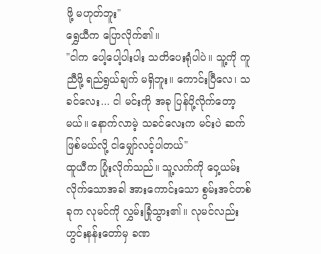ဖို့ မဟုတ်ဘူး"
ရွှေယီက ပြောလိုက်၏။
"ငါက ပေါ့ပေါ့ပါးပါး သတိပေးရုံပါပဲ။ သူ့ကို ကူညီဖို့ ရည်ရွယ်ချက် မရှိဘူး။ ကောင်းပြီလေ၊ သခင်လေး... ငါ မင်းကို အခု ပြန်ပို့လိုက်တော့မယ်။ နောက်လာမဲ့ သခင်လေးက မင်းပဲ ဆက်ဖြစ်မယ်လို့ ငါမျှော်လင့်ပါတယ်"
ထူယီက ပြုံးလိုက်သည်။ သူ့လက်ကို ဝှေ့ယမ်းလိုက်သောအခါ အားကောင်းသော စွမ်းအင်တစ်ခုက လုမင်ကို လွှမ်းခြုံသွား၏။ လုမင်လည်း ဟွင်းနန်းတော်မှ ခဏ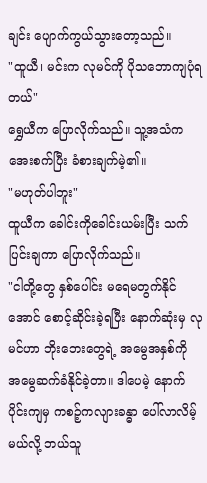ချင်း ပျောက်ကွယ်သွားတော့သည်။
"ထူယီ၊ မင်းက လုမင်ကို ပိုသဘောကျပုံရတယ်"
ရွှေယီက ပြောလိုက်သည်။ သူ့အသံက အေးစက်ပြီး ခံစားချက်မဲ့၏။
"မဟုတ်ပါဘူး"
ထူယီက ခေါင်းကိုခေါင်းယမ်းပြီး သက်ပြင်းချကာ ပြောလိုက်သည်။
"ငါတို့တွေ နှစ်ပေါင်း မရေမတွက်နိုင်အောင် စောင့်ဆိုင်းခဲ့ရပြီး နောက်ဆုံးမှ လုမင်ဟာ ဘိုးဘေးတွေရဲ့ အမွေအနှစ်ကို အမွေဆက်ခံနိုင်ခဲ့တာ။ ဒါပေမဲ့ နောက်ပိုင်းကျမှ ကစဉ့်ကလျားခန္ဓာ ပေါ်လာလိမ့်မယ်လို့ ဘယ်သူ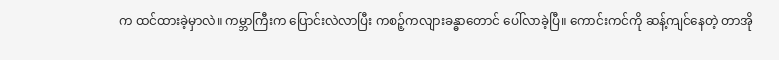က ထင်ထားခဲ့မှာလဲ။ ကမ္ဘာကြီးက ပြောင်းလဲလာပြီး ကစဉ့်ကလျားခန္ဓာတောင် ပေါ်လာခဲ့ပြီ။ ကောင်းကင်ကို ဆန့်ကျင်နေတဲ့ တာအို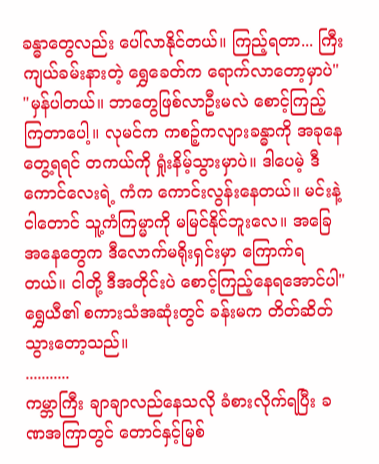ခန္ဓာတွေလည်း ပေါ်လာနိုင်တယ်။ ကြည့်ရတာ... ကြီးကျယ်ခမ်းနားတဲ့ ရွှေခေတ်က ရောက်လာတော့မှာပဲ"
"မှန်ပါတယ်။ ဘာတွေဖြစ်လာဦးမလဲ စောင့်ကြည့်ကြတာပေါ့။ လုမင်က ကစဉ့်ကလျားခန္ဓာကို အခုနေတွေ့ရရင် တကယ်ကို ရှုံးနိမ့်သွားမှာပဲ။ ဒါပေမဲ့ ဒီကောင်လေးရဲ့ ကံက ကောင်းလွန်းနေတယ်။ မင်းနဲ့ ငါတောင် သူ့ကံကြမ္မာကို မမြင်နိုင်ဘူးလေ။ အခြေအနေတွေက ဒီလောက်မရိုးရှင်းမှာ ကြောက်ရတယ်။ ငါတို့ ဒီအတိုင်းပဲ စောင့်ကြည့်နေရအောင်ပါ"
ရွှေယီ၏ စကားသံအဆုံးတွင် ခန်းမက တိတ်ဆိတ်သွားတော့သည်။
...........
ကမ္ဘာကြီး ချာချာလည်နေသလို ခံစားလိုက်ရပြီး ခဏအကြာတွင် တောင်နှင့်မြစ်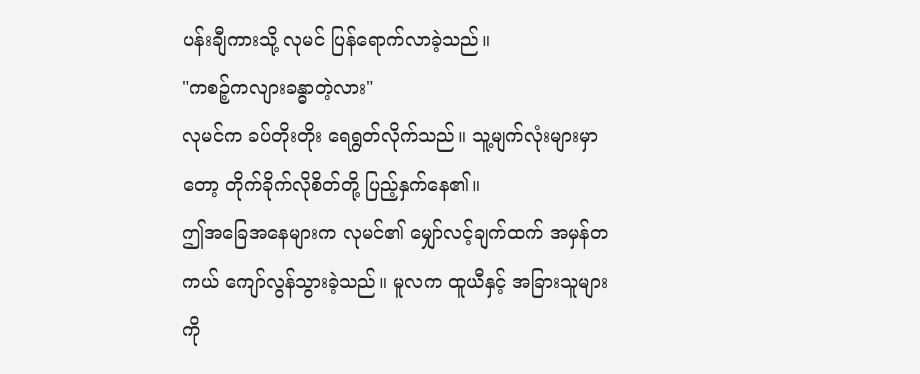ပန်းချီကားသို့ လုမင် ပြန်ရောက်လာခဲ့သည်။
"ကစဉ့်ကလျားခန္ဓာတဲ့လား"
လုမင်က ခပ်တိုးတိုး ရေရွတ်လိုက်သည်။ သူ့မျက်လုံးများမှာတော့ တိုက်ခိုက်လိုစိတ်တို့ ပြည့်နှက်နေ၏။
ဤအခြေအနေများက လုမင်၏ မျှော်လင့်ချက်ထက် အမှန်တကယ် ကျော်လွန်သွားခဲ့သည်။ မူလက ထူယီနှင့် အခြားသူများကို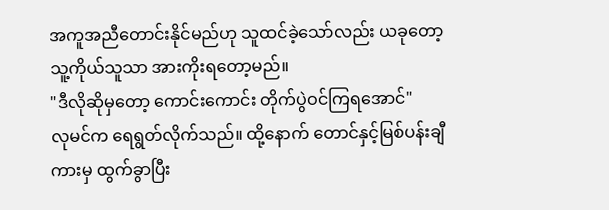အကူအညီတောင်းနိုင်မည်ဟု သူထင်ခဲ့သော်လည်း ယခုတော့ သူ့ကိုယ်သူသာ အားကိုးရတော့မည်။
"ဒီလိုဆိုမှတော့ ကောင်းကောင်း တိုက်ပွဲဝင်ကြရအောင်"
လုမင်က ရေရွတ်လိုက်သည်။ ထို့နောက် တောင်နှင့်မြစ်ပန်းချီကားမှ ထွက်ခွာပြီး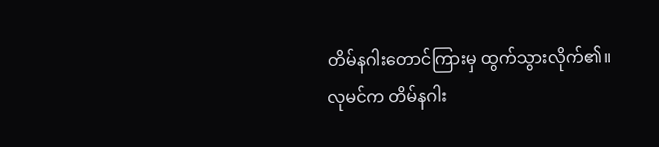တိမ်နဂါးတောင်ကြားမှ ထွက်သွားလိုက်၏။
လုမင်က တိမ်နဂါး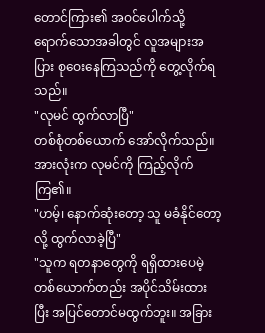တောင်ကြား၏ အဝင်ပေါက်သို့ ရောက်သောအခါတွင် လူအများအပြား စုဝေးနေကြသည်ကို တွေ့လိုက်ရသည်။
"လုမင် ထွက်လာပြီ"
တစ်စုံတစ်ယောက် အော်လိုက်သည်။ အားလုံးက လုမင်ကို ကြည့်လိုက်ကြ၏။
"ဟမ့်၊ နောက်ဆုံးတော့ သူ မခံနိုင်တော့လို့ ထွက်လာခဲ့ပြီ"
"သူက ရတနာတွေကို ရရှိထားပေမဲ့ တစ်ယောက်တည်း အပိုင်သိမ်းထားပြီး အပြင်တောင်မထွက်ဘူး။ အခြား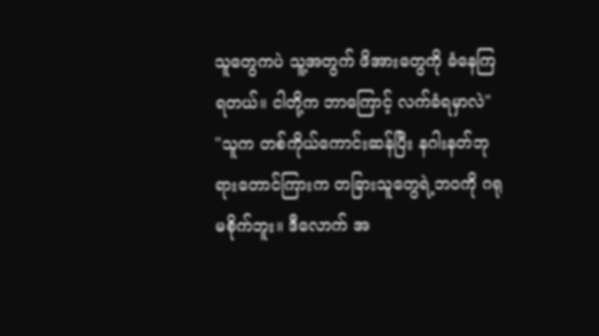သူတွေကပဲ သူ့အတွက် ဖိအားတွေကို ခံနေကြရတယ်။ ငါတို့က ဘာကြောင့် လက်ခံရမှာလဲ"
"သူက တစ်ကိုယ်ကောင်းဆန်ပြီး နဂါးနတ်ဘုရားတောင်ကြားက တခြားသူတွေရဲ့ဘဝကို ဂရုမစိုက်ဘူး။ ဒီလောက် အ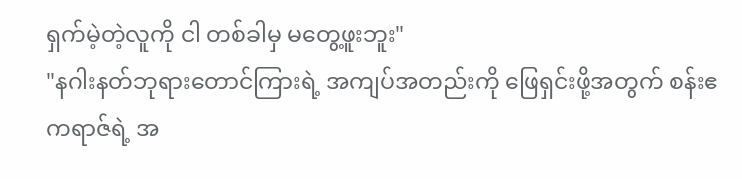ရှက်မဲ့တဲ့လူကို ငါ တစ်ခါမှ မတွေ့ဖူးဘူး"
"နဂါးနတ်ဘုရားတောင်ကြားရဲ့ အကျပ်အတည်းကို ဖြေရှင်းဖို့အတွက် စန်းဧကရာဇ်ရဲ့ အ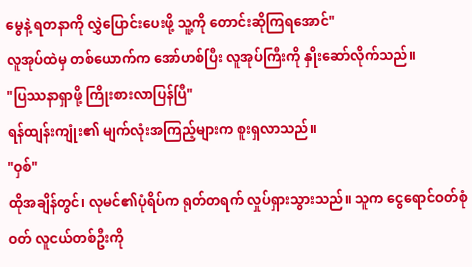မွေနဲ့ ရတနာကို လွှဲပြောင်းပေးဖို့ သူ့ကို တောင်းဆိုကြရအောင်"
လူအုပ်ထဲမှ တစ်ယောက်က အော်ဟစ်ပြီး လူအုပ်ကြီးကို နှိုးဆော်လိုက်သည်။
"ပြဿနာရှာဖို့ ကြိုးစားလာပြန်ပြီ"
ရန်ထျန်းကျုံး၏ မျက်လုံးအကြည့်များက စူးရှလာသည်။
"ဝှစ်"
ထိုအချိန်တွင်၊ လုမင်၏ပုံရိပ်က ရုတ်တရက် လှုပ်ရှားသွားသည်။ သူက ငွေရောင်ဝတ်စုံဝတ် လူငယ်တစ်ဦးကို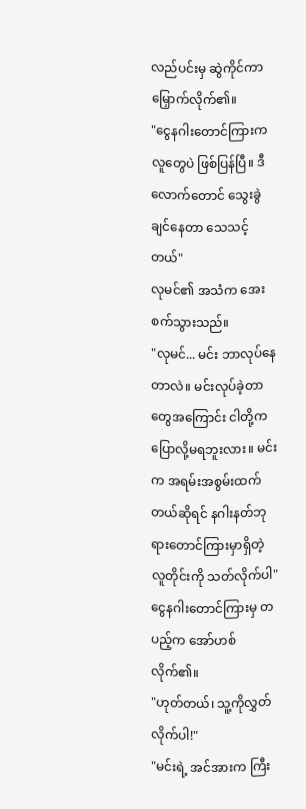လည်ပင်းမှ ဆွဲကိုင်ကာ မြှောက်လိုက်၏။
"ငွေနဂါးတောင်ကြားကလူတွေပဲ ဖြစ်ပြန်ပြီ။ ဒီလောက်တောင် သွေးခွဲချင်နေတာ သေသင့်တယ်"
လုမင်၏ အသံက အေးစက်သွားသည်။
"လုမင်... မင်း ဘာလုပ်နေတာလဲ။ မင်းလုပ်ခဲ့တာတွေအကြောင်း ငါတို့က ပြောလို့မရဘူးလား။ မင်းက အရမ်းအစွမ်းထက်တယ်ဆိုရင် နဂါးနတ်ဘုရားတောင်ကြားမှာရှိတဲ့ လူတိုင်းကို သတ်လိုက်ပါ"
ငွေနဂါးတောင်ကြားမှ တပည့်က အော်ဟစ်လိုက်၏။
"ဟုတ်တယ်၊ သူ့ကိုလွှတ်လိုက်ပါ!"
"မင်းရဲ့ အင်အားက ကြီး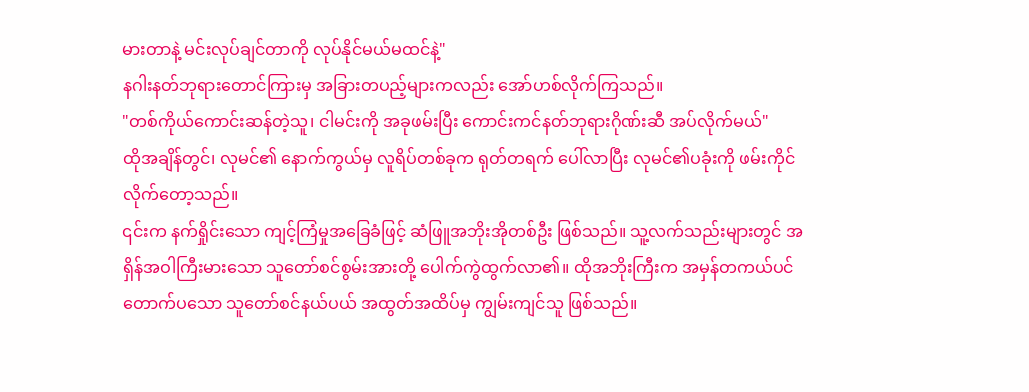မားတာနဲ့ မင်းလုပ်ချင်တာကို လုပ်နိုင်မယ်မထင်နဲ့"
နဂါးနတ်ဘုရားတောင်ကြားမှ အခြားတပည့်များကလည်း အော်ဟစ်လိုက်ကြသည်။
"တစ်ကိုယ်ကောင်းဆန်တဲ့သူ၊ ငါမင်းကို အခုဖမ်းပြီး ကောင်းကင်နတ်ဘုရားဂိုဏ်းဆီ အပ်လိုက်မယ်"
ထိုအချိန်တွင်၊ လုမင်၏ နောက်ကွယ်မှ လူရိပ်တစ်ခုက ရုတ်တရက် ပေါ်လာပြီး လုမင်၏ပခုံးကို ဖမ်းကိုင်လိုက်တော့သည်။
၎င်းက နက်ရှိုင်းသော ကျင့်ကြံမှုအခြေခံဖြင့် ဆံဖြူအဘိုးအိုတစ်ဦး ဖြစ်သည်။ သူ့လက်သည်းများတွင် အရှိန်အဝါကြီးမားသော သူတော်စင်စွမ်းအားတို့ ပေါက်ကွဲထွက်လာ၏။ ထိုအဘိုးကြီးက အမှန်တကယ်ပင် တောက်ပသော သူတော်စင်နယ်ပယ် အထွတ်အထိပ်မှ ကျွမ်းကျင်သူ ဖြစ်သည်။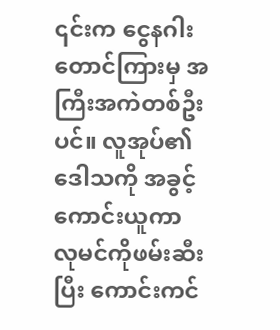၎င်းက ငွေနဂါးတောင်ကြားမှ အကြီးအကဲတစ်ဦးပင်။ လူအုပ်၏ ဒေါသကို အခွင့်ကောင်းယူကာ လုမင်ကိုဖမ်းဆီးပြီး ကောင်းကင်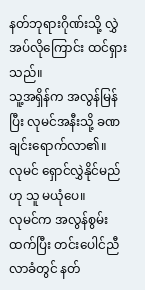နတ်ဘုရားဂိုဏ်းသို့ လွှဲအပ်လိုကြောင်း ထင်ရှားသည်။
သူ့အရှိန်က အလွန်မြန်ပြီး လုမင်အနီးသို့ ခဏချင်းရောက်လာ၏။
လုမင် ရှောင်လွှဲနိုင်မည်ဟု သူ မယုံပေ။
လုမင်က အလွန်စွမ်းထက်ပြီး တင်းပေါင်ညီလာခံတွင် နတ်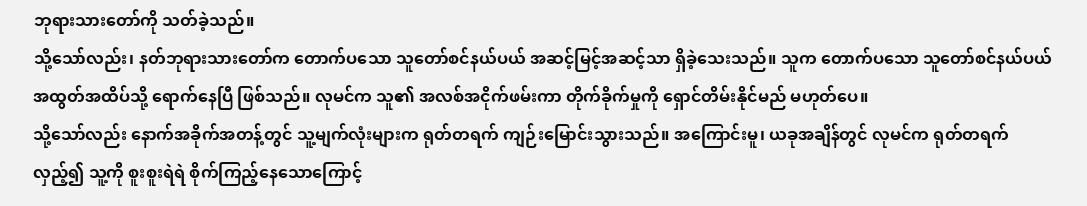ဘုရားသားတော်ကို သတ်ခဲ့သည်။
သို့သော်လည်း၊ နတ်ဘုရားသားတော်က တောက်ပသော သူတော်စင်နယ်ပယ် အဆင့်မြင့်အဆင့်သာ ရှိခဲ့သေးသည်။ သူက တောက်ပသော သူတော်စင်နယ်ပယ် အထွတ်အထိပ်သို့ ရောက်နေပြီ ဖြစ်သည်။ လုမင်က သူ၏ အလစ်အငိုက်ဖမ်းကာ တိုက်ခိုက်မှုကို ရှောင်တိမ်းနိုင်မည် မဟုတ်ပေ။
သို့သော်လည်း နောက်အခိုက်အတန့်တွင် သူ့မျက်လုံးများက ရုတ်တရက် ကျဉ်းမြောင်းသွားသည်။ အကြောင်းမူ၊ ယခုအချိန်တွင် လုမင်က ရုတ်တရက် လှည့်၍ သူ့ကို စူးစူးရဲရဲ စိုက်ကြည့်နေသောကြောင့်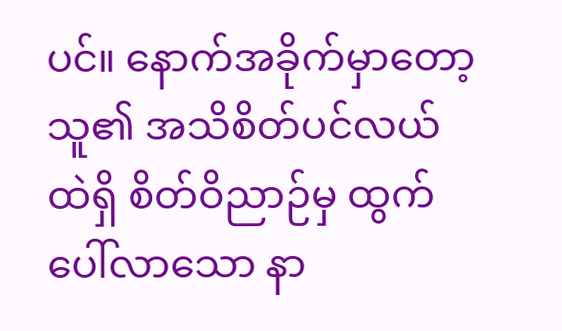ပင်။ နောက်အခိုက်မှာတော့ သူ၏ အသိစိတ်ပင်လယ်ထဲရှိ စိတ်ဝိညာဉ်မှ ထွက်ပေါ်လာသော နာ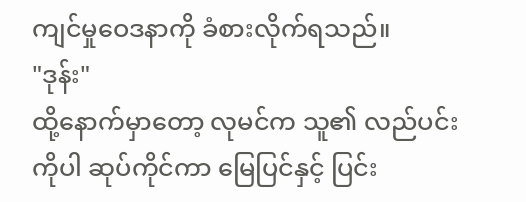ကျင်မှုဝေဒနာကို ခံစားလိုက်ရသည်။
"ဒုန်း"
ထို့နောက်မှာတော့ လုမင်က သူ၏ လည်ပင်းကိုပါ ဆုပ်ကိုင်ကာ မြေပြင်နှင့် ပြင်း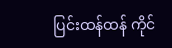ပြင်းထန်ထန် ကိုင်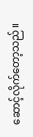ဆောင့်လိုက်တော့သည်။